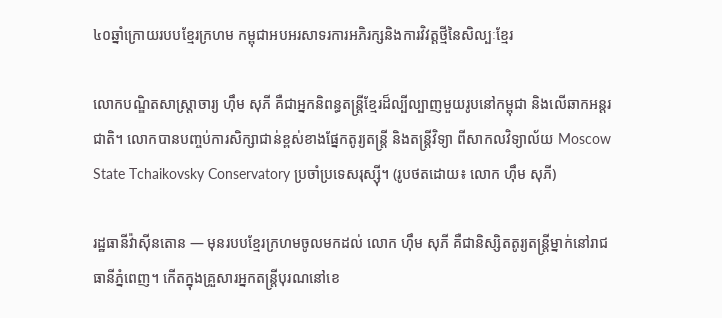៤០ឆ្នាំក្រោយរបបខ្មែរក្រហម កម្ពុជាអបអរសាទរការអភិរក្សនិងការវិវត្តថ្មីនៃសិល្បៈខ្មែរ

លោកបណ្ឌិតសាស្ត្រាចារ្យ ហ៊ឹម សុភី គឺជាអ្នកនិពន្ធតន្ត្រីខ្មែរដ៏ល្បីល្បាញមួយរូបនៅកម្ពុជា និងលើឆាកអន្តរជាតិ។ លោកបានបញ្ចប់ការសិក្សាជាន់ខ្ពស់ខាងផ្នែកតូរ្យតន្ត្រី និងតន្ត្រីវិទ្យា ពីសាកលវិទ្យាល័យ Moscow State Tchaikovsky Conservatory ប្រចាំប្រទេសរុស្ស៊ី។ (រូបថតដោយ៖ លោក ហ៊ឹម សុភី)

រដ្ឋធានីវ៉ាស៊ីនតោន — មុនរបបខ្មែរក្រហមចូលមកដល់ លោក ហ៊ឹម សុភី គឺជានិស្សិតតូរ្យតន្ត្រីម្នាក់នៅរាជធានីភ្នំពេញ។ កើតក្នុងគ្រួសារអ្នកតន្ត្រីបុរណនៅខេ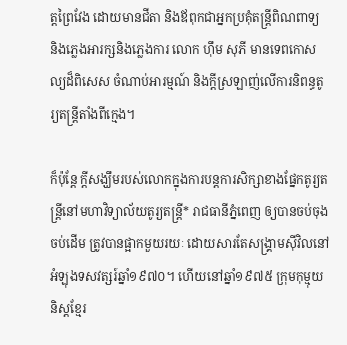ត្តព្រៃវែង ដោយមានជីតា និងឪពុកជាអ្នកប្រគុំតន្ត្រីពិណពាទ្យ និងភ្លេងអារក្សនិងភ្លេងការ លោក ហ៊ឹម សុភី មានទេពកោសល្យដ៏ពិសេស ចំណាប់អារម្មណ៍ និងក្តីស្រឡាញ់លើការនិពន្ធតូរ្យតន្ត្រីតាំងពីក្មេង។

ក៏ប៉ុន្តែ ក្តីសង្ឃឹមរបស់លោកក្នុងការបន្តការសិក្សាខាងផ្នែកតូរ្យតន្ត្រីនៅមហាវិទ្យាល័យតូរ្យតន្ត្រី* រាជធានីភ្នំពេញ ឲ្យបានចប់ចុងចប់ដើម ត្រូវបានផ្អាកមួយរយៈ ដោយសារតែសង្គ្រាមស៊ីវិលនៅអំឡុងទសវត្សរ៍ឆ្នាំ១៩៧០។ ហើយនៅឆ្នាំ១៩៧៥ ក្រុមកុម្មុយនិស្តខ្មែរ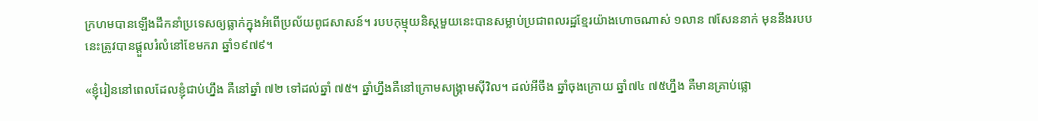ក្រហមបានឡើងដឹកនាំប្រទេសឲ្យធ្លាក់ក្នុងអំពើប្រល័យពូជសាសន៍។ របបកុម្មុយនិស្តមួយនេះបានសម្លាប់ប្រជាពលរដ្ឋខ្មែរយ៉ាងហោចណាស់ ១លាន ៧សែននាក់ មុននឹងរបបនេះត្រូវបានផ្តួលរំលំនៅខែមករា ឆ្នាំ១៩៧៩។

«ខ្ញុំរៀននៅពេលដែលខ្ញុំជាប់ហ្នឹង គឺនៅឆ្នាំ ៧២ ទៅដល់ឆ្នាំ ៧៥។ ឆ្នាំហ្នឹងគឺនៅក្រោមសង្គ្រាមស៊ីវិល។ ដល់អីចឹង ឆ្នាំចុងក្រោយ ឆ្នាំ៧៤ ៧៥ហ្នឹង គឺមានគ្រាប់ផ្លោ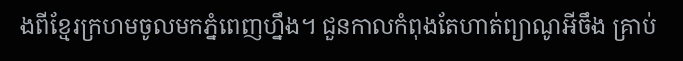ងពីខ្មែរក្រហមចូលមកភ្នំពេញហ្នឹង។ ជួនកាលកំពុងតែហាត់ព្យាណូអីចឹង គ្រាប់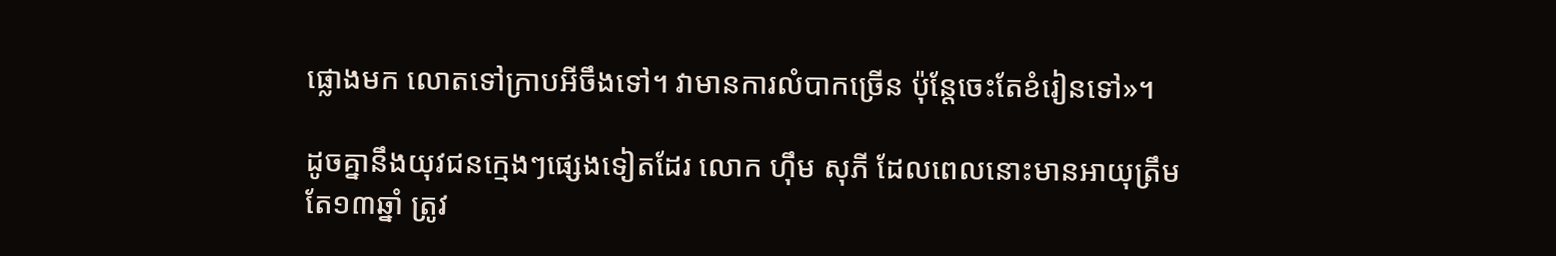ផ្លោងមក លោតទៅក្រាបអីចឹងទៅ។ វាមានការលំបាកច្រើន ប៉ុន្តែចេះតែខំរៀនទៅ‍»។

ដូចគ្នានឹងយុវជនក្មេងៗផ្សេងទៀតដែរ លោក ហ៊ឹម សុភី ដែលពេលនោះមានអាយុត្រឹមតែ១៣ឆ្នាំ ត្រូវ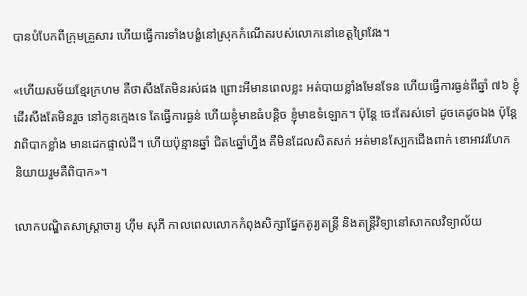បានបំបែកពីក្រុមគ្រួសារ ហើយធ្វើការទាំងបង្ខំនៅស្រុកកំណើតរបស់លោកនៅខេត្តព្រៃវែង។

«ហើយសម័យខ្មែរក្រហម គឺថាសឹងតែមិនរស់ផង ព្រោះអីមានពេលខ្លះ អត់បាយខ្លាំងមែនទែន ហើយធ្វើការធ្ងន់ពីឆ្នាំ ៧៦ ខ្ញុំដើរសឹងតែមិនរួច នៅកូនក្មេងទេ តែធ្វើការធ្ងន់ ហើយខ្ញុំមាឌធំបន្តិច ខ្ញុំមាឌទំឡោក។ ប៉ុន្តែ ចេះតែរស់ទៅ ដូចគេដូចឯង ប៉ុន្តែវាពិបាកខ្លាំង មានដេកផ្ទាល់ដី។ ហើយប៉ុន្មានឆ្នាំ ជិត៤ឆ្នាំហ្នឹង គឺមិនដែលសិតសក់ អត់មានស្បែកជើងពាក់ ខោអាវរហែក និយាយរួមគឺពិបាក»។

លោកបណ្ឌិតសាស្ត្រាចារ្យ ហ៊ឹម សុភី កាលពេលលោកកំពុងសិក្សាផ្នែកតូរ្យតន្ត្រី និងតន្ត្រីវិទ្យានៅសាកលវិទ្យាល័យ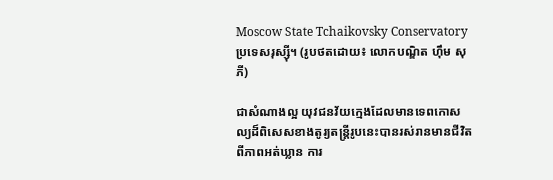Moscow State Tchaikovsky Conservatory ប្រទេសរុស្ស៊ី។ (រូបថតដោយ៖ លោកបណ្ឌិត ហ៊ឹម សុភី)

ជាសំណាងល្អ យុវជនវ័យក្មេងដែលមានទេពកោសល្យដ៏ពិសេសខាងតូរ្យតន្ត្រីរូបនេះបានរស់រានមានជីវិតពីភាពអត់ឃ្លាន ការ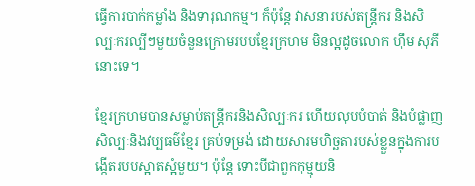ធ្វើការបាក់កម្លាំង និងទារុណកម្ម។ ក៏ប៉ុន្តែ វាសនារបស់តន្ត្រីករ និងសិល្បៈករល្បីៗមួយចំនួនក្រោមរបបខ្មែរក្រហម មិនល្អដូចលោក ហ៊ឹម សុភី នោះទេ។

ខ្មែរក្រហមបានសម្លាប់តន្ត្រីករនិងសិល្បៈករ ហើយលុបបំបាត់ និងបំផ្លាញសិល្បៈនិងវប្បធម៌ខ្មែរ គ្រប់ទម្រង់ ដោយសារមហិច្ឆតារបស់ខ្លួនក្នុងការបង្កើតរបបស្អាតស្អំមួយ។ ប៉ុន្តែ ទោះបីជាពួកកុម្មុយនិ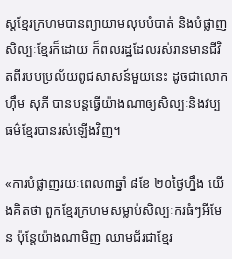ស្តខ្មែរក្រហមបានព្យាយាមលុបបំបាត់ និងបំផ្លាញសិល្បៈខ្មែរក៏ដោយ ក៏ពលរដ្ឋដែលរស់រានមានជីវិតពីរបបប្រល័យពូជសាសន៍មួយនេះ ដូចជាលោក ហ៊ឹម សុភី បានបន្តធ្វើយ៉ាងណាឲ្យសិល្បៈនិងវប្បធម៌ខែ្មរបានរស់ឡើងវិញ។

«ការបំផ្លាញរយៈពេល៣ឆ្នាំ ៨ខែ ២០ថ្ងៃហ្នឹង យើងគិតថា ពួកខ្មែរក្រហមសម្លាប់សិល្បៈករធំៗអីមែន ប៉ុន្តែយ៉ាងណាមិញ ឈាមជ័រជាខ្មែរ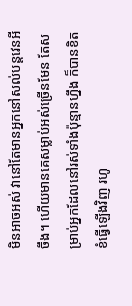មិនអាចអស់ វានៅតែមានអ្នកនៅសល់បន្តវេនអីចឹង។ ហើយមានគេសម្លាប់អស់ច្រើនមែន តែសម្រាប់អ្នកដែលនៅរស់ទាំងប៉ុន្មានហ្នឹង ក៏បានខិតខំធ្វើឡើងវិញ រហូ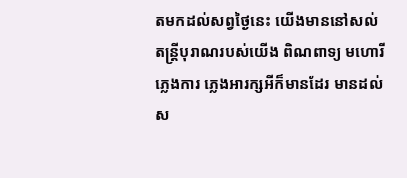តមកដល់សព្វថ្ងៃនេះ យើងមាននៅសល់តន្ត្រីបុរាណរបស់យើង ពិណពាទ្យ មហោរី ភ្លេងការ ភ្លេងអារក្សអីក៏មានដែរ មានដល់ស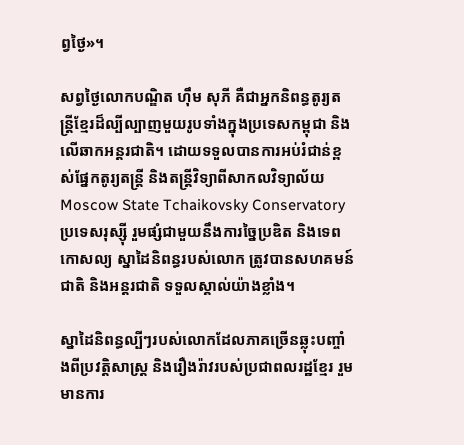ព្វថ្ងៃ‍»។

សព្វថ្ងៃលោកបណ្ឌិត ហ៊ឹម សុភី គឺជាអ្នកនិពន្ធតូរ្យតន្ត្រីខ្មែរដ៏ល្បីល្បាញមួយរូបទាំងក្នុងប្រទេសកម្ពុជា និងលើឆាកអន្តរជាតិ។ ដោយទទួលបានការអប់រំជាន់ខ្ពស់ផ្នែកតូរ្យតន្ត្រី និងតន្ត្រីវិទ្យាពីសាកលវិទ្យាល័យMoscow State Tchaikovsky Conservatory ប្រទេសរុស្ស៊ី រួមផ្សំជាមួយនឹងការច្នៃប្រឌិត និងទេពកោសល្យ ស្នាដៃនិពន្ធរបស់លោក ត្រូវបានសហគមន៍ជាតិ និងអន្តរជាតិ ទទួលស្គាល់យ៉ាងខ្លាំង។

ស្នាដៃនិពន្ធល្បីៗរបស់លោកដែលភាគច្រើនឆ្លុះបញ្ចាំងពីប្រវត្តិសាស្ត្រ និងរឿងរ៉ាវរបស់ប្រជាពលរដ្ឋខ្មែរ រួមមានការ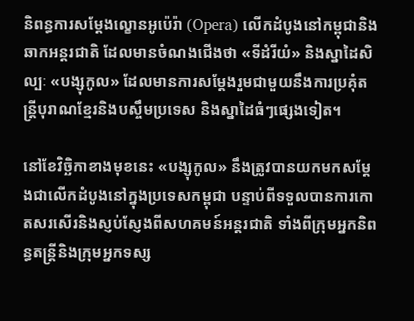និពន្ធការសម្តែងល្ខោនអូប៉េរ៉ា (Opera) លើកដំបូងនៅកម្ពុជានិងឆាកអន្តរជាតិ ដែលមានចំណងជើងថា «ទីដំរីយំ‍» និងស្នាដៃសិល្បៈ «បង្សុកូល‍» ដែលមានការសម្តែងរួមជាមួយនឹងការប្រគុំតន្ត្រីបុរាណខ្មែរនិងបស្ចឹមប្រទេស និងស្នាដៃធំៗផ្សេងទៀត។

នៅខែវិច្ឆិកាខាងមុខនេះ «បង្សុកូល‍» នឹងត្រូវបានយកមកសម្តែងជាលើកដំបូងនៅក្នុងប្រទេសកម្ពុជា បន្ទាប់ពីទទួលបានការកោតសរសើរនិងស្ញប់ស្ញែងពីសហគមន៍អន្តរជាតិ ទាំងពីក្រុមអ្នកនិពន្ធតន្ត្រីនិងក្រុមអ្នកទស្ស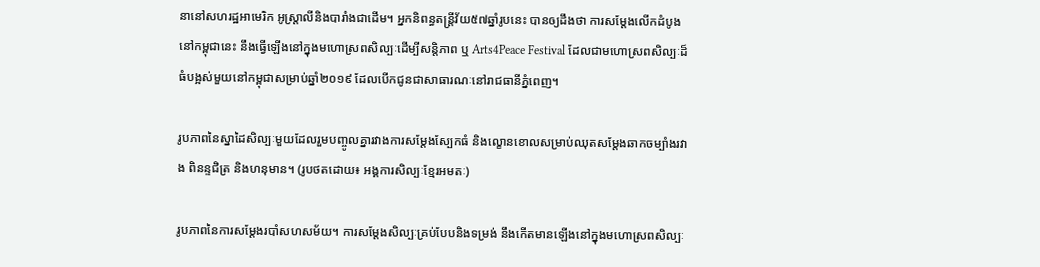នានៅសហរដ្ឋអាមេរិក អូស្ត្រាលីនិងបារាំងជាដើម។ អ្នកនិពន្ធតន្ត្រីវ័យ៥៧ឆ្នាំរូបនេះ បានឲ្យដឹងថា ការសម្តែងលើកដំបូងនៅកម្ពុជានេះ នឹងធ្វើឡើងនៅក្នុងមហោស្រពសិល្បៈដើម្បីសន្តិភាព ឬ Arts4Peace Festival ដែលជាមហោស្រពសិល្បៈដ៏ធំបង្អស់មួយនៅកម្ពុជាសម្រាប់ឆ្នាំ២០១៩ ដែលបើកជូនជាសាធារណៈនៅរាជធានីភ្នំពេញ។

រូបភាពនៃស្នាដៃសិល្បៈមួយដែលរួមបញ្ចូលគ្នារវាងការសម្តែងស្បែកធំ និងល្ខោនខោលសម្រាប់ឈុតសម្តែងឆាកចម្បាំងរវាង ពិនន្ទជិត្រ និងហនុមាន។ (រូបថតដោយ៖ អង្គការសិល្បៈខ្មែរអមតៈ)

រូបភាពនៃការសម្តែងរបាំសហសម័យ។ ការសម្តែងសិល្បៈគ្រប់បែបនិងទម្រង់ នឹងកើតមានឡើងនៅក្នុងមហោស្រពសិល្បៈ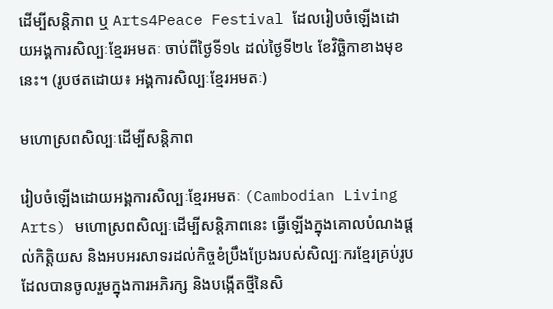ដើម្បីសន្តិភាព ឬ Arts4Peace Festival ដែលរៀបចំឡើងដោយអង្គការសិល្បៈខ្មែរអមតៈ ចាប់ពីថ្ងៃទី១៤ ដល់ថ្ងៃទី២៤ ខែវិច្ឆិកាខាងមុខនេះ។ (រូបថតដោយ៖ អង្គការសិល្បៈខ្មែរអមតៈ)

មហោស្រពសិល្បៈដើម្បីសន្តិភាព

រៀបចំឡើងដោយអង្គការសិល្បៈខ្មែរអមតៈ (Cambodian Living Arts) មហោស្រពសិល្បៈដើម្បីសន្តិភាពនេះ ធ្វើឡើងក្នុងគោលបំណងផ្តល់កិត្តិយស និងអបអរសាទរដល់កិច្ចខំប្រឹងប្រែងរបស់សិល្បៈករខ្មែរគ្រប់រូប ដែលបានចូលរួមក្នុងការអភិរក្ស និងបង្កើតថ្មីនៃសិ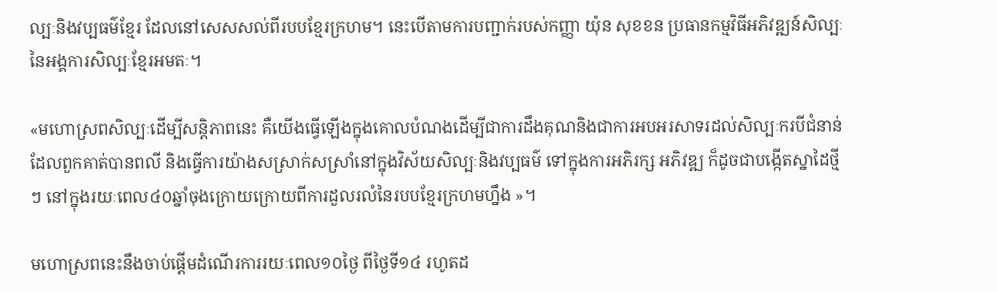ល្បៈនិងវប្បធម៌ខ្មែរ ដែលនៅសេសសល់ពីរបបខ្មែរក្រហម។ នេះបើតាមការបញ្ជាក់របស់កញ្ញា យ៉ុន សុខខន ប្រធានកម្មវិធីអភិវឌ្ឍន៍សិល្បៈនៃអង្គការសិល្បៈខ្មែរអមតៈ។

«មហោស្រពសិល្បៈដើម្បីសន្តិភាពនេះ គឺយើងធ្វើឡើងក្នុងគោលបំណងដើម្បីជាការដឹងគុណនិងជាការអបអរសាទរដល់សិល្បៈករបីជំនាន់ ដែលពួកគាត់បានពលី និងធ្វើការយ៉ាងសស្រាក់សស្រាំនៅក្នុងវិស័យសិល្បៈនិងវប្បធម៌ ទៅក្នុងការអភិរក្ស អភិវឌ្ឍ ក៏ដូចជាបង្កើតស្នាដៃថ្មីៗ នៅក្នុងរយៈពេល៤០ឆ្នាំចុងក្រោយក្រោយពីការដួលរលំនៃរបបខ្មែរក្រហមហ្នឹង »។

មហោស្រពនេះនឹងចាប់ផ្តើមដំណើរការរយៈពេល១០ថ្ងៃ ពីថ្ងៃទី១៤ រហូតដ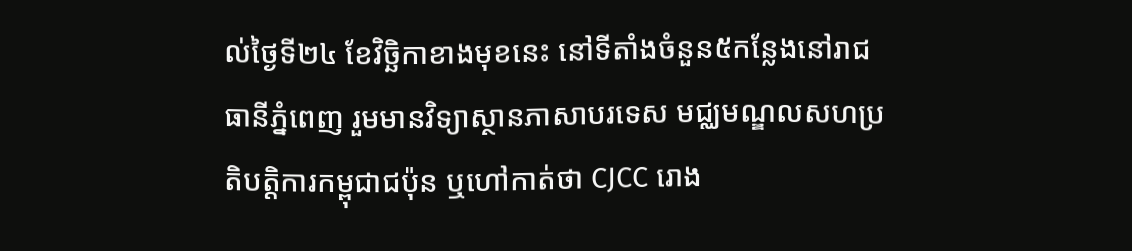ល់ថ្ងៃទី២៤ ខែវិច្ឆិកាខាងមុខនេះ នៅទីតាំងចំនួន៥កន្លែងនៅរាជធានីភ្នំពេញ រួមមានវិទ្យាស្ថានភាសាបរទេស មជ្ឈមណ្ឌលសហប្រតិបត្តិការកម្ពុជាជប៉ុន ឬហៅកាត់ថា CJCC រោង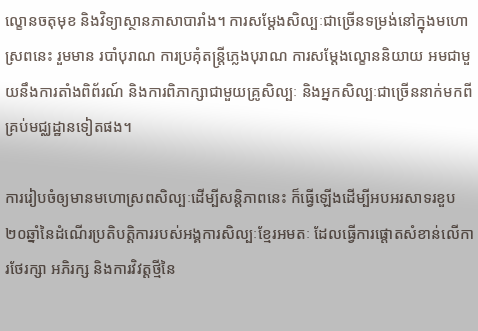ល្ខោនចតុមុខ និងវិទ្យាស្ថានភាសាបារាំង។ ការសម្តែងសិល្បៈជាច្រើនទម្រង់នៅក្នុងមហោស្រពនេះ រួមមាន របាំបុរាណ ការប្រគុំតន្ត្រីភ្លេងបុរាណ ការសម្តែងល្ខោននិយាយ អមជាមួយនឹងការតាំងពិព័រណ៍ និងការពិភាក្សាជាមួយគ្រូសិល្បៈ និងអ្នកសិល្បៈជាច្រើននាក់មកពីគ្រប់មជ្ឈដ្ឋានទៀតផង។

ការរៀបចំឲ្យមានមហោស្រពសិល្បៈដើម្បីសន្តិភាពនេះ ក៏ធ្វើឡើងដើម្បីអបអរសាទរខួប២០ឆ្នាំនៃដំណើរប្រតិបត្តិការរបស់អង្គការសិល្បៈខ្មែរអមតៈ ដែលធ្វើការផ្តោតសំខាន់លើការថែរក្សា អភិរក្ស និងការវិវត្តថ្មីនៃ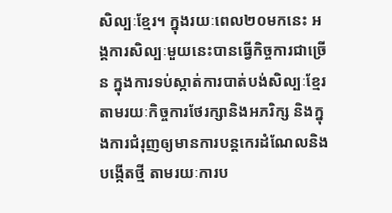សិល្បៈខ្មែរ។ ក្នុងរយៈពេល២០មកនេះ អង្គការសិល្បៈមួយនេះបានធ្វើកិច្ចការជាច្រើន ក្នុងការទប់ស្កាត់ការបាត់បង់សិល្បៈខ្មែរតាមរយៈកិច្ចការថែរក្សានិងអភរិក្ស និងក្នុងការជំរុញឲ្យមានការបន្តកេរដំណែលនិងបង្កើតថ្មី តាមរយៈការប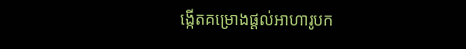ង្កើតគម្រោងផ្តល់អាហារូបក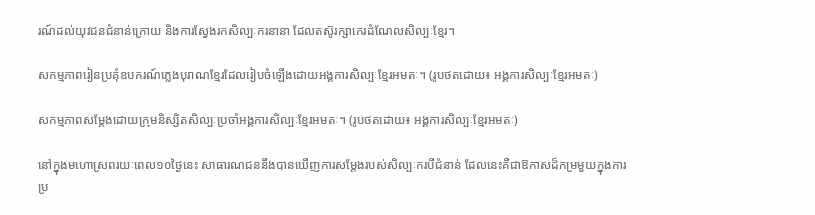រណ៍ដល់យុវជនជំនាន់ក្រោយ និងការស្វែងរកសិល្បៈករនានា ដែលតស៊ូរក្សាកេរដំណែលសិល្បៈខ្មែរ។

សកម្មភាពរៀនប្រគុំឧបករណ៍ភ្លេងបុរាណខ្មែរដែលរៀបចំឡើងដោយអង្គការសិល្បៈខ្មែរអមតៈ។ (រូបថតដោយ៖ អង្គការសិល្បៈខ្មែរអមតៈ)

សកម្មភាពសម្តែងដោយក្រុមនិស្សិតសិល្បៈប្រចាំអង្គការសិល្បៈខ្មែរអមតៈ។ (រូបថតដោយ៖ អង្គការសិល្បៈខ្មែរអមតៈ)

នៅក្នុងមហោស្រពរយៈពេល១០ថ្ងៃនេះ សាធារណជននឹងបានឃើញការសម្តែងរបស់សិល្បៈករបីជំនាន់ ដែលនេះគឺជាឱកាសដ៏កម្រមួយក្នុងការប្រ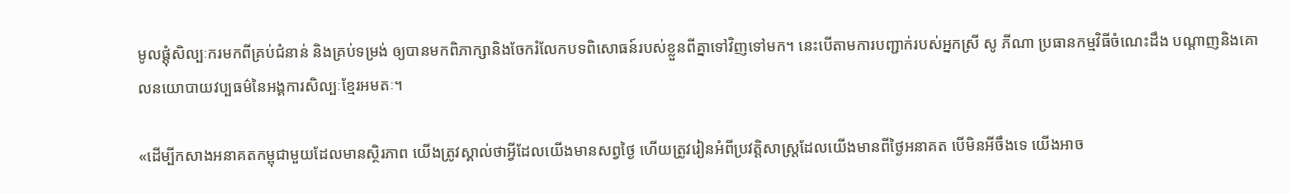មូលផ្តុំសិល្បៈករមកពីគ្រប់ជំនាន់ និងគ្រប់ទម្រង់ ឲ្យបានមកពិភាក្សានិងចែករំលែកបទពិសោធន៍របស់ខ្លួនពីគ្នាទៅវិញទៅមក។ នេះបើតាមការបញ្ជាក់របស់អ្នកស្រី សូ ភីណា ប្រធានកម្មវិធីចំណេះដឹង បណ្តាញនិងគោលនយោបាយវប្បធម៌នៃអង្គការសិល្បៈខ្មែរអមតៈ។

«ដើម្បីកសាងអនាគតកម្ពុជាមួយដែលមានស្ថិរភាព យើងត្រូវស្គាល់ថាអ្វីដែលយើងមានសព្វថ្ងៃ ហើយត្រូវរៀនអំពីប្រវត្តិសាស្ត្រដែលយើងមានពីថ្ងៃអនាគត បើមិនអីចឹងទេ យើងអាច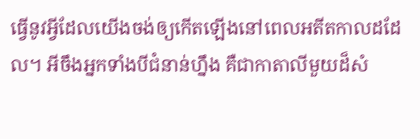ធ្វើនូវអ្វីដែលយើងចង់ឲ្យកើតឡើងនៅពេលអតីតកាលដដែល។ អីចឹងអ្នកទាំងបីជំនាន់ហ្នឹង គឺជាកាតាលីមួយដ៏សំ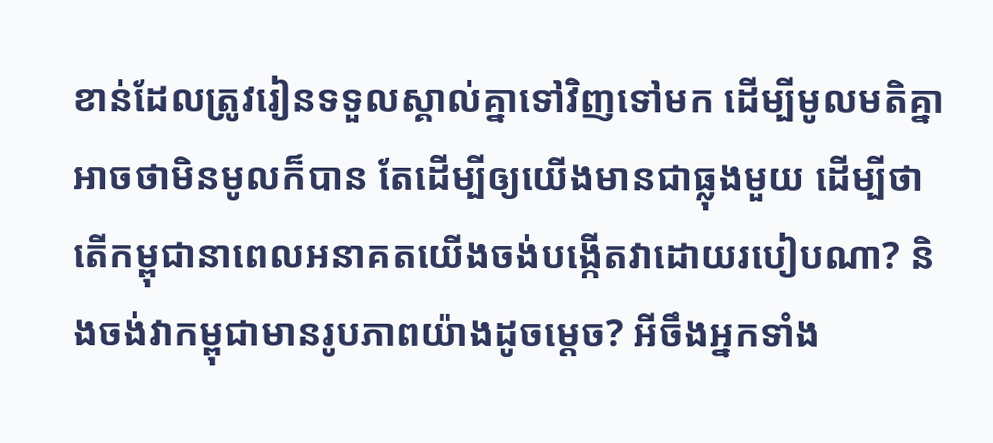ខាន់ដែលត្រូវរៀនទទួលស្គាល់គ្នាទៅវិញទៅមក ដើម្បីមូលមតិគ្នា អាចថាមិនមូលក៏បាន តែដើម្បីឲ្យយើងមានជាធ្លុងមួយ ដើម្បីថាតើកម្ពុជានាពេលអនាគតយើងចង់បង្កើតវាដោយរបៀបណា? និងចង់វាកម្ពុជាមានរូបភាពយ៉ាងដូចម្តេច? អីចឹងអ្នកទាំង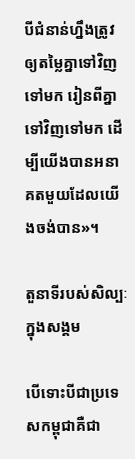បីជំនាន់ហ្នឹងត្រូវឲ្យតម្លៃគ្នាទៅវិញទៅមក រៀនពីគ្នាទៅវិញទៅមក ដើម្បីយើងបានអនាគតមួយដែលយើងចង់បាន‍»។

តួនាទីរបស់សិល្បៈក្នុងសង្គម

បើទោះបីជាប្រទេសកម្ពុជាគឺជា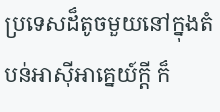ប្រទេសដ៏តូចមួយនៅក្នុងតំបន់អាស៊ីអាគ្នេយ៍ក្តី ក៏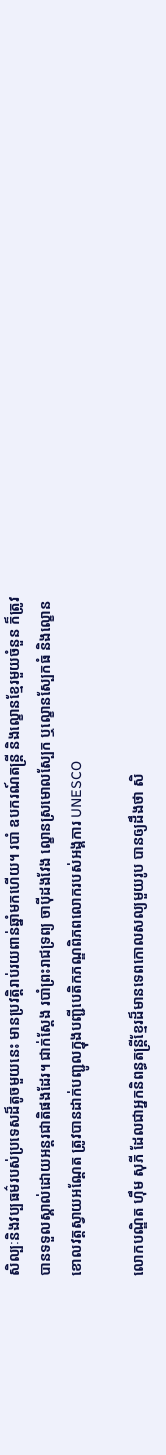សិល្បៈនិងវប្បធម៌របស់ប្រទេសដ៏តូចមួយនេះ មានប្រវត្តិរាប់រយពាន់ឆ្នាំមកហើយ។ របាំ ឧបករណ៍តន្ត្រី និងល្ខោនខ្មែរមួយចំនួន ក៏ត្រូវបានទទួលស្គាល់ដោយអន្តរជាតិផងដែរ។ ជាក់ស្តែង របាំព្រះរាជទ្រព្យ ចាប៉ីដងវែង ល្ខោនស្រមោលស្បែក ឬល្ខោនស្បែកធំ និងល្ខោនខោលវត្តស្វាយអណ្តែត ត្រូវបានដាក់បញ្ជូលក្នុងបញ្ជីបេតិកភណ្ឌពិភពលោករបស់អង្គការ UNESCO

លោកបណ្ឌិត ហ៊ឹម សុភី ដែលជាអ្នកនិពន្ធតន្ត្រីខ្មែរដ៏មានទេពកោលសល្យមួយរូប បានឲ្យដឹងថា សិ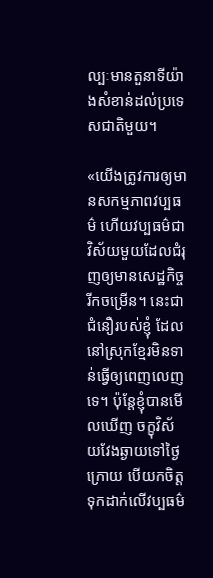ល្បៈមានតួនាទីយ៉ាងសំខាន់ដល់ប្រទេសជាតិមួយ។

«យើងត្រូវការឲ្យមានសកម្មភាពវប្បធម៌ ហើយវប្បធម៌ជាវិស័យមួយដែលជំរុញឲ្យមានសេដ្ឋកិច្ចរីកចម្រើន។ នេះជាជំនឿរបស់ខ្ញុំ ដែលនៅស្រុកខ្មែរមិនទាន់ធ្វើឲ្យពេញលេញទេ។ ប៉ុន្តែខ្ញុំបានមើលឃើញ ចក្ខុវិស័យវែងឆ្ងាយទៅថ្ងៃក្រោយ បើយកចិត្តទុកដាក់លើវប្បធម៌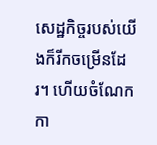សេដ្ឋកិច្ចរបស់យើងក៏រីកចម្រើនដែរ។ ហើយចំណែកកា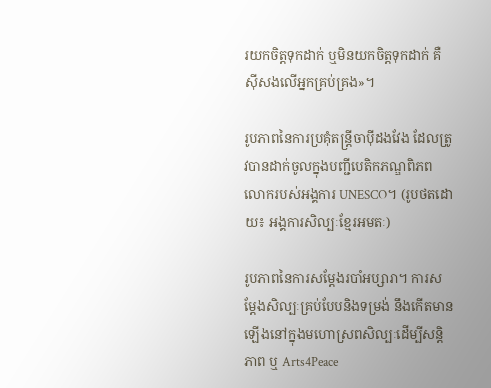រយកចិត្តទុកដាក់ ឬមិនយកចិត្តទុកដាក់ គឺស៊ីសងលើអ្នកគ្រប់គ្រង‍»។

រូបភាពនៃការប្រគុំតន្ត្រីចាប៉ីដងវែង ដែលត្រូវបានដាក់ចូលក្នុងបញ្ជីបេតិកភណ្ឌពិភពលោករបស់អង្គការ UNESCO។ (រូបថតដោយ៖ អង្គការសិល្បៈខ្មែរអមតៈ)

រូបភាពនៃការសម្តែងរបាំអប្សារា។ ការសម្តែងសិល្បៈគ្រប់បែបនិងទម្រង់ នឹងកើតមានឡើងនៅក្នុងមហោស្រពសិល្បៈដើម្បីសន្តិភាព ឬ Arts4Peace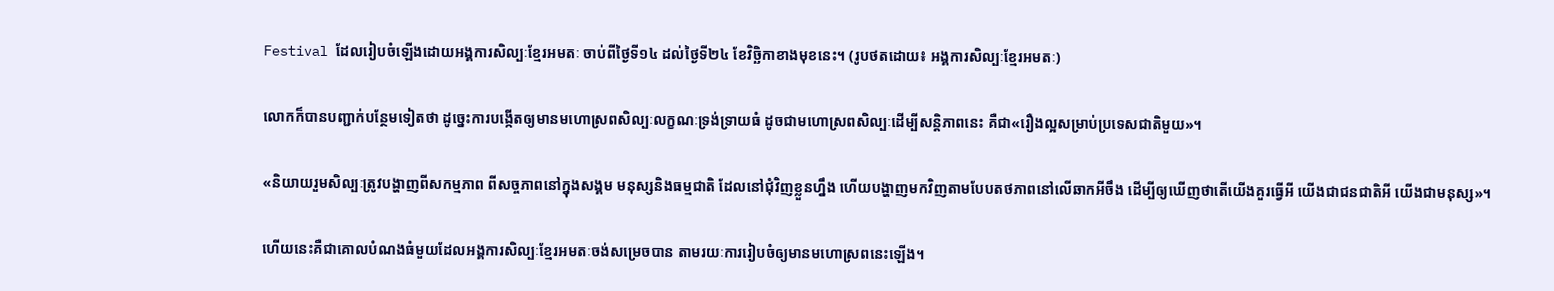Festival ដែលរៀបចំឡើងដោយអង្គការសិល្បៈខ្មែរអមតៈ ចាប់ពីថ្ងៃទី១៤ ដល់ថ្ងៃទី២៤ ខែវិច្ឆិកាខាងមុខនេះ។ (រូបថតដោយ៖ អង្គការសិល្បៈខ្មែរអមតៈ)

លោកក៏បានបញ្ជាក់បន្ថែមទៀតថា ដូច្នេះការបង្កើតឲ្យមានមហោស្រពសិល្បៈលក្ខណៈទ្រង់ទ្រាយធំ ដូចជាមហោស្រពសិល្បៈដើម្បីសន្តិភាពនេះ គឺជា«រឿងល្អសម្រាប់ប្រទេសជាតិមួយ‍»។

«និយាយរួមសិល្បៈត្រូវបង្ហាញពីសកម្មភាព ពីសច្ចភាពនៅក្នុងសង្គម មនុស្សនិងធម្មជាតិ ដែលនៅជុំវិញខ្លួនហ្នឹង ហើយបង្ហាញមកវិញតាមបែបតថភាពនៅលើឆាកអីចឹង ដើម្បីឲ្យឃើញថាតើយើងគួរធ្វើអី យើងជាជនជាតិអី យើងជាមនុស្ស‍»។

ហើយនេះគឺជាគោលបំណងធំមួយដែលអង្គការសិល្បៈខ្មែរអមតៈចង់សម្រេចបាន តាមរយៈការរៀបចំឲ្យមានមហោស្រពនេះឡើង។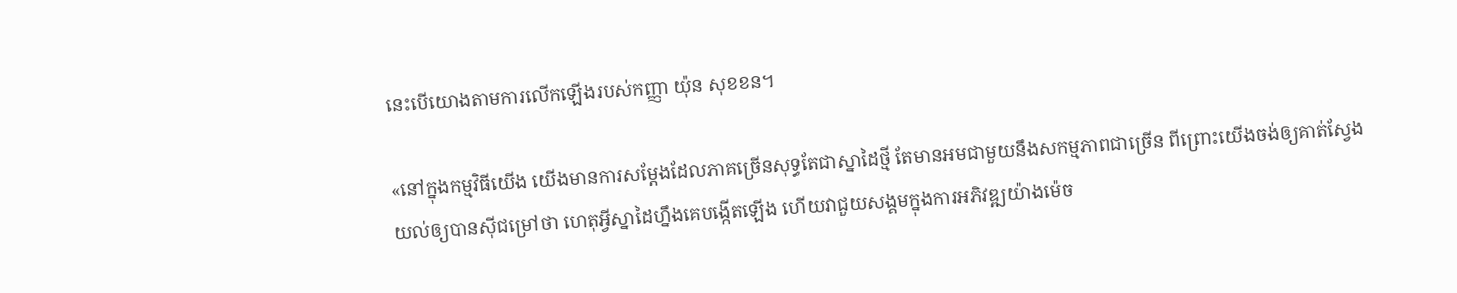នេះបើយោងតាមការលើកឡើងរបស់កញ្ញា យ៉ុន សុខខន។

«នៅក្នុងកម្មវិធីយើង យើងមានការសម្តែងដែលភាគច្រើនសុទ្ធតែជាស្នាដៃថ្មី តែមានអមជាមួយនឹងសកម្មភាពជាច្រើន ពីព្រោះយើងចង់ឲ្យគាត់ស្វែងយល់ឲ្យបានស៊ីជម្រៅថា ហេតុអ្វីស្នាដៃហ្នឹងគេបង្កើតឡើង ហើយវាជួយសង្គមក្នុងការអភិវឌ្ឍយ៉ាងម៉េច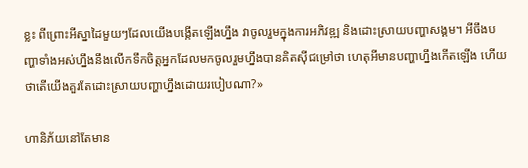ខ្លះ ពីព្រោះអីស្នាដៃមួយៗដែលយើងបង្កើតឡើងហ្នឹង វាចូលរួមក្នុងការអភិវឌ្ឍ និងដោះស្រាយបញ្ហាសង្គម។ អីចឹងបញ្ហាទាំងអស់ហ្នឹងនឹងលើកទឹកចិត្តអ្នកដែលមកចូលរួមហ្នឹងបានគិតស៊ីជម្រៅថា ហេតុអីមានបញ្ហាហ្នឹងកើតឡើង ហើយថាតើយើងគួរតែដោះស្រាយបញ្ហាហ្នឹងដោយរបៀបណា?»

ហានិភ័យនៅតែមាន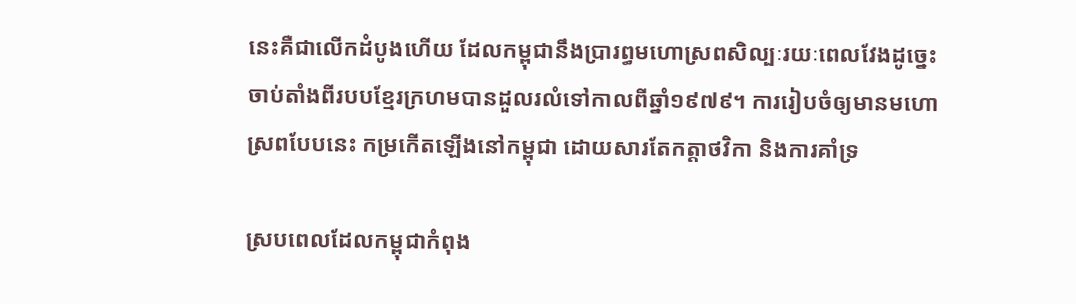នេះគឺជាលើកដំបូងហើយ ដែលកម្ពុជានឹងប្រារព្ធមហោស្រពសិល្បៈរយៈពេលវែងដូច្នេះ ចាប់តាំងពីរបបខ្មែរក្រហមបានដួលរលំទៅកាលពីឆ្នាំ១៩៧៩។ ការរៀបចំឲ្យមានមហោស្រពបែបនេះ កម្រកើតឡើងនៅកម្ពុជា ដោយសារតែកត្តាថវិកា និងការគាំទ្រ

ស្របពេលដែលកម្ពុជាកំពុង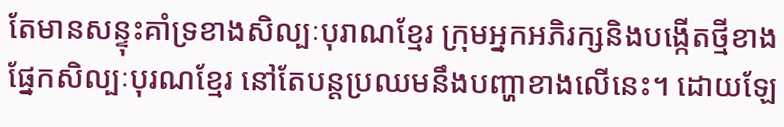តែមានសន្ទុះគាំទ្រខាងសិល្បៈបុរាណខ្មែរ ក្រុមអ្នកអភិរក្សនិងបង្កើតថ្មីខាងផ្នែកសិល្បៈបុរណខ្មែរ នៅតែបន្តប្រឈមនឹងបញ្ហាខាងលើនេះ។ ដោយឡែ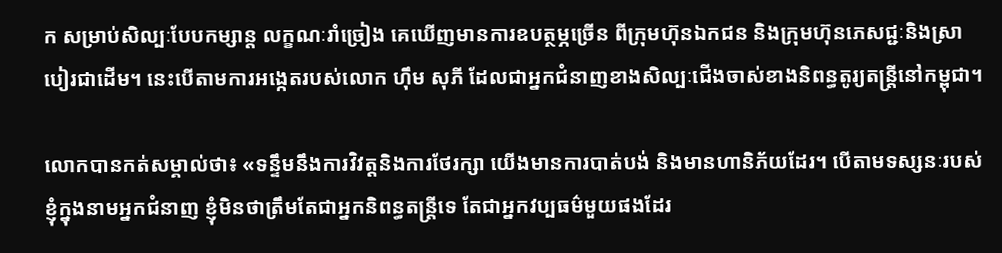ក សម្រាប់សិល្បៈបែបកម្សាន្ត លក្ខណៈរាំច្រៀង គេឃើញមានការឧបត្ថម្ភច្រើន ពីក្រុមហ៊ុនឯកជន និងក្រុមហ៊ុនភេសជ្ជៈនិងស្រាបៀរជាដើម។ នេះបើតាមការអង្កេតរបស់លោក ហ៊ឹម សុភី ដែលជាអ្នកជំនាញខាងសិល្បៈជើងចាស់ខាងនិពន្ធតូរ្យតន្ត្រីនៅកម្ពុជា។

លោកបានកត់សម្គាល់ថា៖ «ទន្ទឹមនឹងការវិវត្តនិងការថែរក្សា យើងមានការបាត់បង់ និងមានហានិភ័យដែរ។ បើតាមទស្សនៈរបស់ខ្ញុំក្នុងនាមអ្នកជំនាញ ខ្ញុំមិនថាត្រឹមតែជាអ្នកនិពន្ធតន្ត្រីទេ តែជាអ្នកវប្បធម៌មួយផងដែរ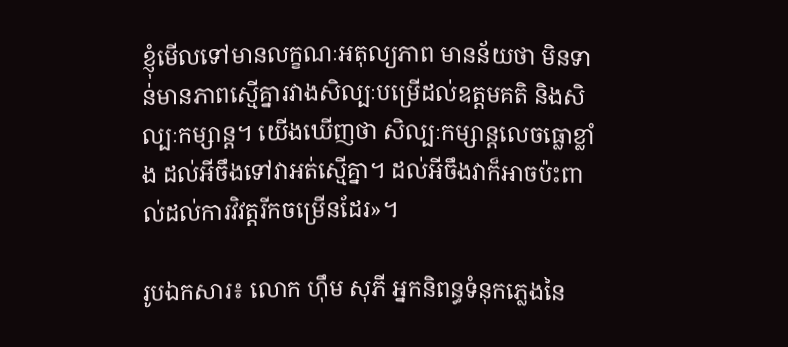ខ្ញុំមើលទៅមានលក្ខណៈអតុល្យភាព មានន័យថា មិនទាន់មានភាពស្មើគ្នារវាងសិល្បៈបម្រើដល់ឧត្តមគតិ និងសិល្បៈកម្សាន្ត។ យើងឃើញថា សិល្បៈកម្សាន្តលេចធ្លោខ្លាំង ដល់អីចឹងទៅវាអត់ស្មើគ្នា។ ដល់អីចឹងវាក៏អាចប៉ះពាល់ដល់ការវិវត្តរីកចម្រើនដែរ‍»។

រូបឯកសារ៖ លោក ហ៊ឹម សុភី អ្នកនិពន្ធទំនុកភ្លេងនៃ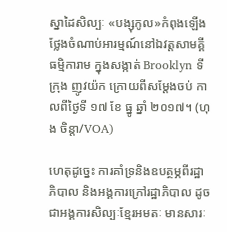ស្នាដៃសិល្បៈ «បង្សុកូល»កំពុងឡើងថ្លែងចំណាប់អារម្មណ៍នៅឯវត្តសាមគ្គីធម្មិការាម ក្នុងសង្កាត់ Brooklyn ទីក្រុង ញូវយ៉ក ក្រោយពីសម្តែងចប់ កាលពីថ្ងៃទី ១៧ ខែ ធ្នូ ឆ្នាំ ២០១៧។ (ហុង ចិន្តា/VOA)

ហេតុដូច្នេះ ការគាំទ្រនិងឧបត្ថម្ភពីរដ្ឋាភិបាល និងអង្គការក្រៅរដ្ឋាភិបាល ដូចជាអង្គការសិល្បៈខ្មែរអមតៈ មានសារៈ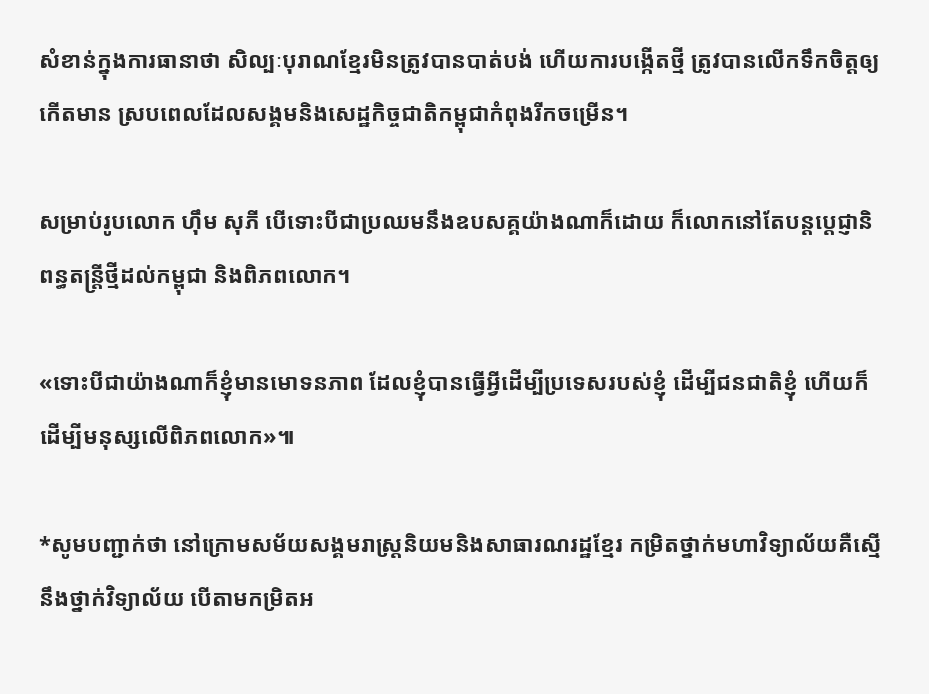សំខាន់ក្នុងការធានាថា សិល្បៈបុរាណខ្មែរមិនត្រូវបានបាត់បង់ ហើយការបង្កើតថ្មី ត្រូវបានលើកទឹកចិត្តឲ្យកើតមាន ស្របពេលដែលសង្គមនិងសេដ្ឋកិច្ចជាតិកម្ពុជាកំពុងរីកចម្រើន។

សម្រាប់រូបលោក ហ៊ឹម សុភី បើទោះបីជាប្រឈមនឹងឧបសគ្គយ៉ាងណាក៏ដោយ ក៏លោកនៅតែបន្តប្តេជ្ញានិពន្ធតន្ត្រីថ្មីដល់កម្ពុជា និងពិភពលោក។

«ទោះបីជាយ៉ាងណាក៏ខ្ញុំមានមោទនភាព ដែលខ្ញុំបានធ្វើអ្វីដើម្បីប្រទេសរបស់ខ្ញុំ ដើម្បីជនជាតិខ្ញុំ ហើយក៏ដើម្បីមនុស្សលើពិភពលោក‍»៕

*សូមបញ្ជាក់ថា នៅក្រោមសម័យសង្គមរាស្ត្រនិយមនិងសាធារណរដ្ឋខ្មែរ កម្រិតថ្នាក់មហាវិទ្យាល័យគឺស្មើនឹងថ្នាក់វិទ្យាល័យ បើតាមកម្រិតអ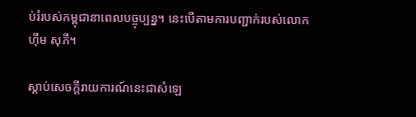ប់រំរបស់កម្ពុជានាពេលបច្ចុប្បន្ន។ នេះបើតាមការបញ្ជាក់របស់លោក ហ៊ឹម សុភី។

ស្តាប់សេចក្តីរាយការណ៍នេះជាសំឡេ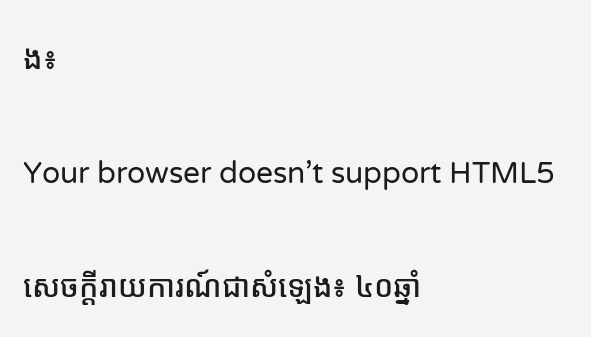ង៖

Your browser doesn’t support HTML5

សេចក្តីរាយការណ៍ជាសំឡេង៖ ៤០ឆ្នាំ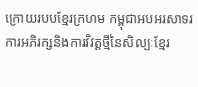ក្រោយរបបខ្មែរក្រហម កម្ពុជាអបអរសាទរការអភិរក្សនិងការវិវត្តថ្មីនៃសិល្បៈខ្មែរ